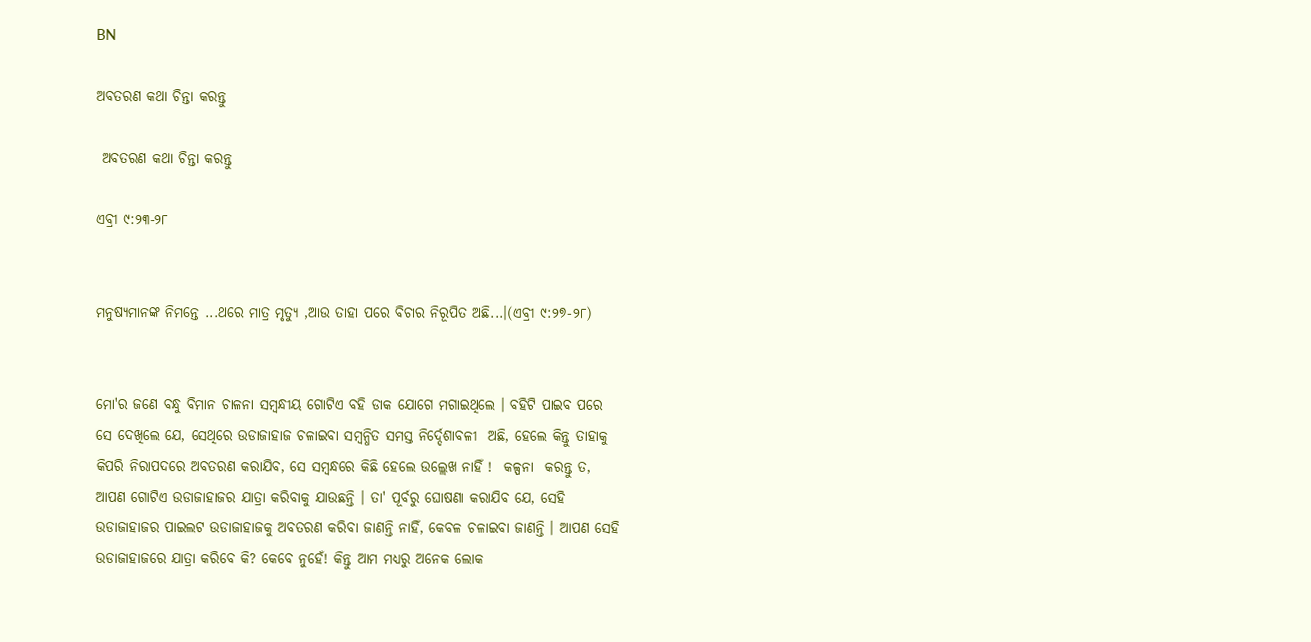BN

ଅବତରଣ କଥା ଚିନ୍ତା କରନ୍ତୁ

 ଅବତରଣ କଥା ଚିନ୍ତା କରନ୍ତୁ

ଏବ୍ରୀ ୯:୨୩-୨୮


ମନୁଷ୍ୟମାନଙ୍କ ନିମନ୍ତେ ...ଥରେ ମାତ୍ର ମୃତ୍ୟୁ ,ଆଉ ତାହା ପରେ ବିଚାର ନିରୂପିତ ଅଛି...।(ଏବ୍ରୀ ୯:୨୭-୨୮)


ମୋ'ର ଜଣେ ବନ୍ଧୁ ବିମାନ ଚାଳନା ସମ୍ବନ୍ଧୀୟ ଗୋଟିଏ ବହି ଡାକ ଯୋଗେ ମଗାଇଥିଲେ । ବହିଟି ପାଇବ ପରେ ସେ ଦେଖିଲେ ଯେ, ସେଥିରେ ଉଡାଜାହାଜ ଚଳାଇବା ସମ୍ବନ୍ଧିତ ସମସ୍ତ ନିର୍ଦ୍ଦେଶାବଳୀ  ଅଛି, ହେଲେ କିନ୍ତୁ ତାହାକୁ କିପରି ନିରାପଦରେ ଅବତରଣ କରାଯିବ, ସେ ସମ୍ବନ୍ଧରେ କିଛି ହେଲେ ଉଲ୍ଲେଖ ନାହିଁ !  କଳ୍ପନା  କରନ୍ତୁ ତ, ଆପଣ ଗୋଟିଏ ଉଡାଜାହାଜର ଯାତ୍ରା କରିବାକୁ ଯାଉଛନ୍ତି । ତା' ପୂର୍ବରୁ ଘୋଷଣା କରାଯିବ ଯେ, ସେହି ଉଡାଜାହାଜର ପାଇଲଟ ଉଡାଜାହାଜକୁ ଅବତରଣ କରିବା ଜାଣନ୍ତି ନାହିଁ, କେବଳ ଚଳାଇବା ଜାଣନ୍ତି । ଆପଣ ସେହି ଉଡାଜାହାଜରେ ଯାତ୍ରା କରିବେ କି? କେବେ ନୁହେଁ! କିନ୍ତୁ ଆମ ମଧ୍ୟରୁ ଅନେକ ଲୋକ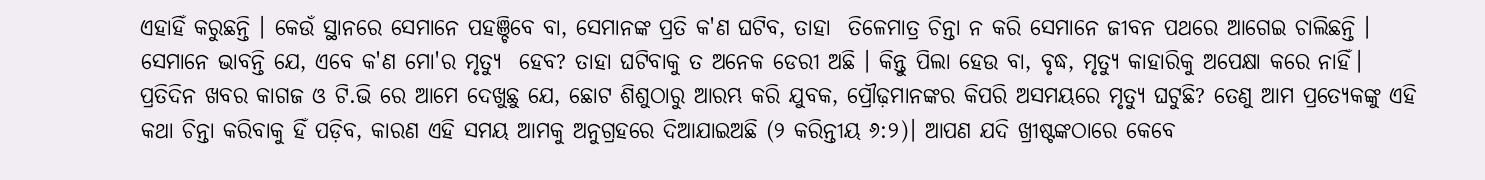ଏହାହିଁ କରୁଛନ୍ତି । କେଉଁ ସ୍ଥାନରେ ସେମାନେ ପହଞ୍ଚିବେ ବା, ସେମାନଙ୍କ ପ୍ରତି କ'ଣ ଘଟିବ, ତାହା  ତିଳେମାତ୍ର ଚିନ୍ତା ନ କରି ସେମାନେ ଜୀବନ ପଥରେ ଆଗେଇ ଚାଲିଛନ୍ତି । ସେମାନେ ଭାବନ୍ତି ଯେ, ଏବେ କ'ଣ ମୋ'ର ମୃତ୍ୟୁ  ହେବ? ତାହା ଘଟିବାକୁ ତ ଅନେକ ଡେରୀ ଅଛି । କିନ୍ତୁ ପିଲା ହେଉ ବା, ବୃଦ୍ଧ, ମୃତ୍ୟୁ କାହାରିକୁ ଅପେକ୍ଷା କରେ ନାହିଁ। ପ୍ରତିଦିନ ଖବର କାଗଜ ଓ ଟି.ଭି ରେ ଆମେ ଦେଖୁଛୁ ଯେ, ଛୋଟ ଶିଶୁଠାରୁ ଆରମ୍ଭ କରି ଯୁବକ, ପ୍ରୌଢ଼ମାନଙ୍କର କିପରି ଅସମୟରେ ମୃତ୍ୟୁ ଘଟୁଛି? ତେଣୁ ଆମ ପ୍ରତ୍ୟେକଙ୍କୁ ଏହି କଥା ଚିନ୍ତା କରିବାକୁ ହିଁ ପଡ଼ିବ, କାରଣ ଏହି ସମୟ ଆମକୁ ଅନୁଗ୍ରହରେ ଦିଆଯାଇଅଛି (୨ କରିନ୍ତୀୟ ୬:୨)। ଆପଣ ଯଦି ଖ୍ରୀଷ୍ଟଙ୍କଠାରେ କେବେ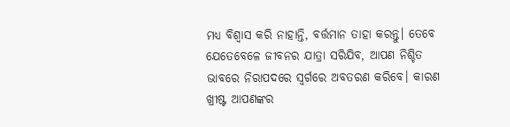ମଧ୍ୟ ବିଶ୍ବାସ କରି ନାହାନ୍ତି, ବର୍ତ୍ତମାନ ତାହା କରନ୍ତୁ। ତେବେ ଯେତେବେଳେ ଜୀବନର ଯାତ୍ରା ସରିଯିବ, ଆପଣ ନିଶ୍ଚିତ ଭାବରେ ନିରାପଦରେ ସ୍ଵର୍ଗରେ ଅବତରଣ କରିବେ। କାରଣ ଖ୍ରୀଷ୍ଟ ଆପଣଙ୍କର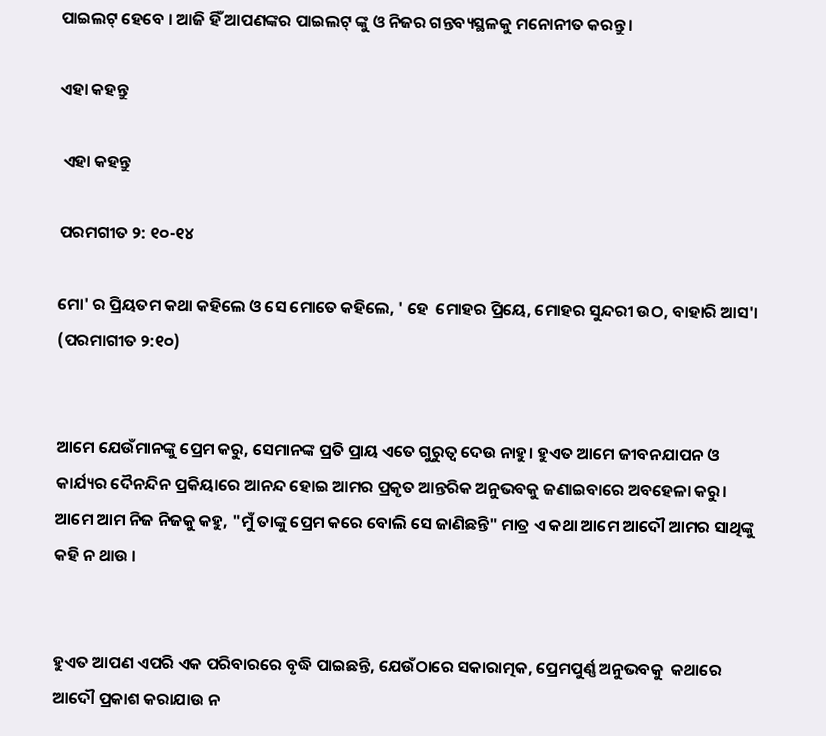ପାଇଲଟ୍ ହେବେ । ଆଜି ହିଁ ଆପଣଙ୍କର ପାଇଲଟ୍ ଙ୍କୁ ଓ ନିଜର ଗନ୍ତବ୍ୟସ୍ଥଳକୁ ମନୋନୀତ କରନ୍ତୁ ।

ଏହା କହନ୍ତୁ

 ଏହା କହନ୍ତୁ

ପରମଗୀତ ୨: ୧୦-୧୪

ମୋ' ର ପ୍ରିୟତମ କଥା କହିଲେ ଓ ସେ ମୋତେ କହିଲେ, ' ହେ  ମୋହର ପ୍ରିୟେ, ମୋହର ସୁନ୍ଦରୀ ଉଠ, ବାହାରି ଆସ'। (ପରମାଗୀତ ୨:୧୦)


ଆମେ ଯେଉଁମାନଙ୍କୁ ପ୍ରେମ କରୁ, ସେମାନଙ୍କ ପ୍ରତି ପ୍ରାୟ ଏତେ ଗୁରୁତ୍ବ ଦେଉ ନାହୁ। ହୁଏତ ଆମେ ଜୀବନଯାପନ ଓ କାର୍ଯ୍ୟର ଦୈନନ୍ଦିନ ପ୍ରକିୟାରେ ଆନନ୍ଦ ହୋଇ ଆମର ପ୍ରକୃତ ଆନ୍ତରିକ ଅନୁଭବକୁ ଜଣାଇବାରେ ଅବହେଳା କରୁ। ଆମେ ଆମ ନିଜ ନିଜକୁ କହୁ, "ମୁଁ ତାଙ୍କୁ ପ୍ରେମ କରେ ବୋଲି ସେ ଜାଣିଛନ୍ତି" ମାତ୍ର ଏ କଥା ଆମେ ଆଦୌ ଆମର ସାଥିଙ୍କୁ କହି ନ ଥାଉ ।


ହୁଏତ ଆପଣ ଏପରି ଏକ ପରିବାରରେ ବୃଦ୍ଧି ପାଇଛନ୍ତି, ଯେଉଁଠାରେ ସକାରାତ୍ମକ, ପ୍ରେମପୁର୍ଣ୍ଣ ଅନୁଭବକୁ  କଥାରେ ଆଦୌ ପ୍ରକାଶ କରାଯାଉ ନ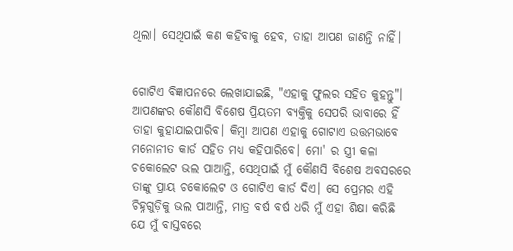ଥିଲା। ସେଥିପାଇଁ କଣ କହିବାକୁ ହେବ, ତାହା ଆପଣ ଜାଣନ୍ତି ନାହିଁ।


ଗୋଟିଏ ବିଜ୍ଞାପନରେ ଲେଖାଯାଇଛି, "ଏହାକୁ ଫୁଲର ସହିତ କୁହନ୍ତୁ"। ଆପଣଙ୍କର କୌଣସି ବିଶେଷ ପ୍ରିୟତମ ବ୍ୟକ୍ତିକୁ ସେପରି ଭାବାରେ ହିଁ ତାହା କୁହାଯାଇପାରିବ। କିମ୍ବା ଆପଣ ଏହାକୁ ଗୋଟାଏ ଉତ୍ତମଭାବେ ମନୋନୀତ କାର୍ଡ ସହିତ ମଧ୍ୟ କହିପାରିବେ। ମୋ' ର ସ୍ତ୍ରୀ କଳା ଚକୋଲେଟ ଭଲ ପାଆନ୍ତି, ସେଥିପାଇଁ ମୁଁ କୌଣସି ବିଶେଷ ଅବସରରେ ତାଙ୍କୁ ପ୍ରାୟ ଚକୋଲେଟ ଓ ଗୋଟିଏ କାର୍ଡ ଦିଏ। ସେ ପ୍ରେମର ଏହି ଚିହ୍ନଗୁଡ଼ିକୁ ଭଲ ପାଆନ୍ତି, ମାତ୍ର ବର୍ଷ ବର୍ଷ ଧରି ମୁଁ ଏହା ଶିକ୍ଷା କରିଛି ଯେ ମୁଁ ବାସ୍ତବରେ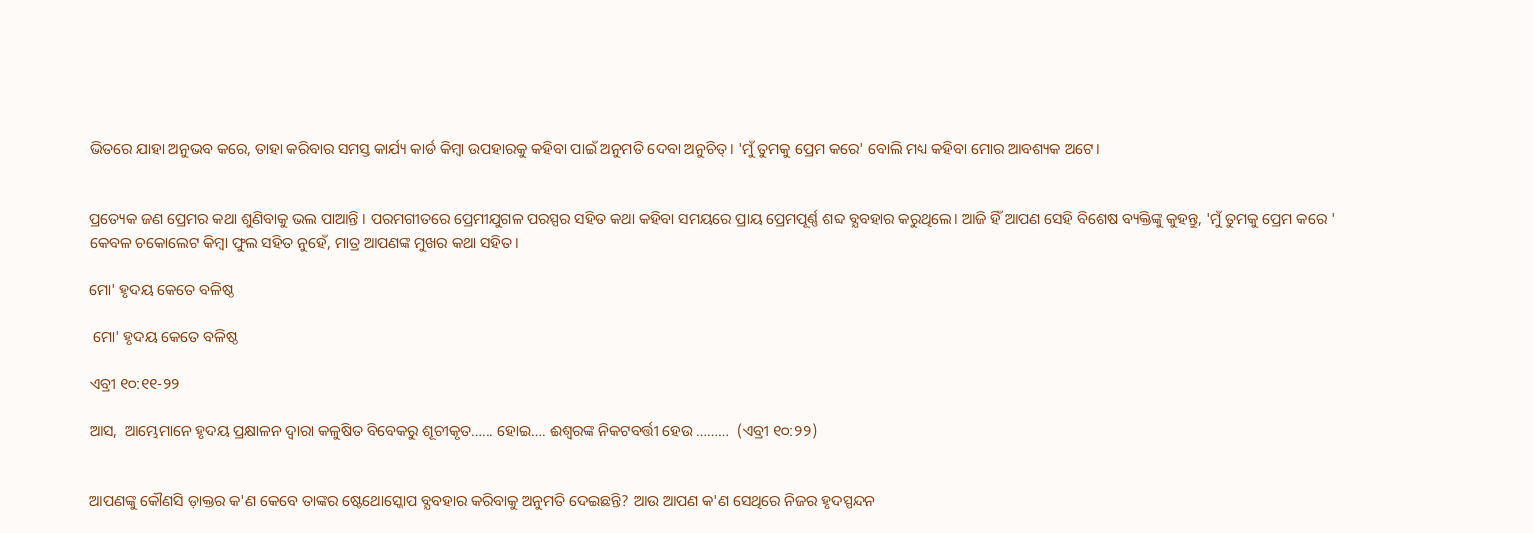ଭିତରେ ଯାହା ଅନୁଭବ କରେ, ତାହା କରିବାର ସମସ୍ତ କାର୍ଯ୍ୟ କାର୍ଡ କିମ୍ବା ଉପହାରକୁ କହିବା ପାଇଁ ଅନୁମତି ଦେବା ଅନୁଚିତ୍। 'ମୁଁ ତୁମକୁ ପ୍ରେମ କରେ' ବୋଲି ମଧ୍ୟ କହିବା ମୋର ଆବଶ୍ୟକ ଅଟେ।


ପ୍ରତ୍ୟେକ ଜଣ ପ୍ରେମର କଥା ଶୁଣିବାକୁ ଭଲ ପାଆନ୍ତି । ପରମଗୀତରେ ପ୍ରେମୀଯୁଗଳ ପରସ୍ପର ସହିତ କଥା କହିବା ସମୟରେ ପ୍ରାୟ ପ୍ରେମପୂର୍ଣ୍ଣ ଶବ୍ଦ ବ୍ଯବହାର କରୁଥିଲେ। ଆଜି ହିଁ ଆପଣ ସେହି ବିଶେଷ ବ୍ୟକ୍ତିଙ୍କୁ କୁହନ୍ତୁ, 'ମୁଁ ତୁମକୁ ପ୍ରେମ କରେ ' କେବଳ ଚକୋଲେଟ କିମ୍ବା ଫୁଲ ସହିତ ନୁହେଁ, ମାତ୍ର ଆପଣଙ୍କ ମୁଖର କଥା ସହିତ।

ମୋ' ହୃଦୟ କେତେ ବଳିଷ୍ଠ

 ମୋ' ହୃଦୟ କେତେ ବଳିଷ୍ଠ

ଏବ୍ରୀ ୧୦:୧୧-୨୨

ଆସ,  ଆମ୍ଭେମାନେ ହୃଦୟ ପ୍ରକ୍ଷାଳନ ଦ୍ଵାରା କଳୁଷିତ ବିବେକରୁ ଶୂଚୀକୃତ…... ହୋଇ…. ଈଶ୍ବରଙ୍କ ନିକଟବର୍ତ୍ତୀ ହେଉ ………  (ଏବ୍ରୀ ୧୦:୨୨)


ଆପଣଙ୍କୁ କୌଣସି ଡ଼ାକ୍ତର କ'ଣ କେବେ ତାଙ୍କର ଷ୍ଟେଥୋସ୍କୋପ ବ୍ଯବହାର କରିବାକୁ ଅନୁମତି ଦେଇଛନ୍ତି? ଆଉ ଆପଣ କ'ଣ ସେଥିରେ ନିଜର ହୃଦସ୍ପନ୍ଦନ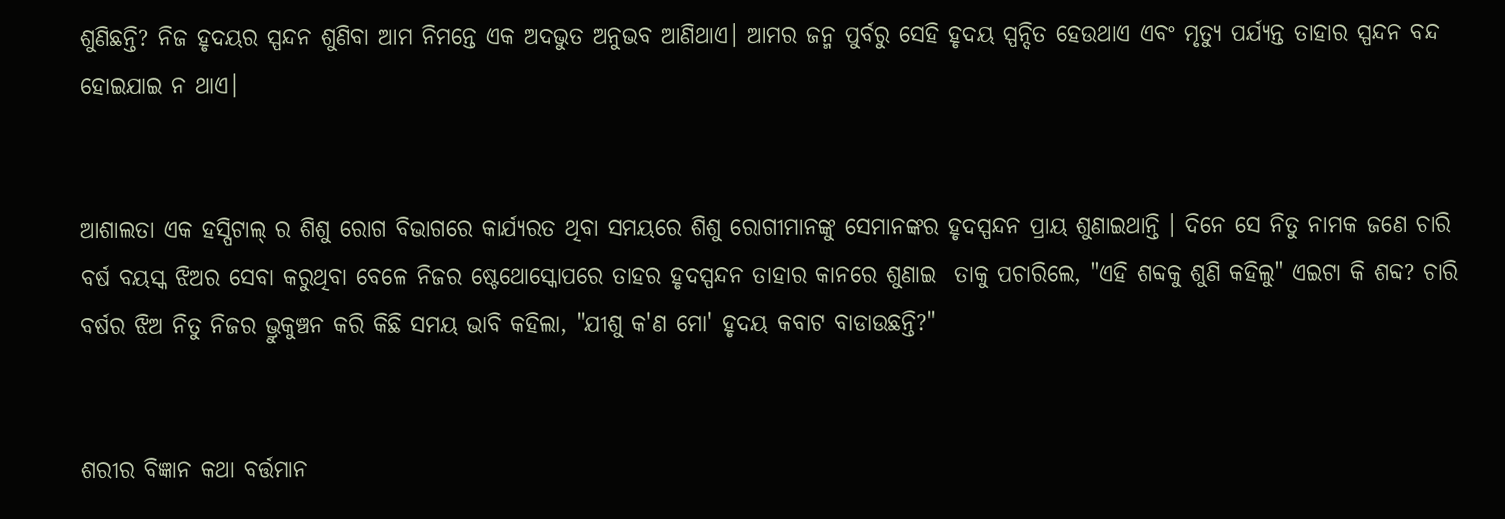ଶୁଣିଛନ୍ତି? ନିଜ ହୃଦୟର ସ୍ପନ୍ଦନ ଶୁଣିବା ଆମ ନିମନ୍ତେ ଏକ ଅଦଭୁତ ଅନୁଭବ ଆଣିଥାଏ। ଆମର ଜନ୍ମ ପୁର୍ବରୁ ସେହି ହୃଦୟ ସ୍ପନ୍ଦିତ ହେଉଥାଏ ଏବଂ ମୃତ୍ୟୁ ପର୍ଯ୍ୟନ୍ତ ତାହାର ସ୍ପନ୍ଦନ ବନ୍ଦ ହୋଇଯାଇ ନ ଥାଏ।


ଆଶାଲତା ଏକ ହସ୍ପିଟାଲ୍ ର ଶିଶୁ ରୋଗ ବିଭାଗରେ କାର୍ଯ୍ୟରତ ଥିବା ସମୟରେ ଶିଶୁ ରୋଗୀମାନଙ୍କୁ ସେମାନଙ୍କର ହୃଦସ୍ପନ୍ଦନ ପ୍ରାୟ ଶୁଣାଇଥାନ୍ତି । ଦିନେ ସେ ନିତୁ ନାମକ ଜଣେ ଚାରି ବର୍ଷ ବୟସ୍କ ଝିଅର ସେବା କରୁଥିବା ବେଳେ ନିଜର ଷ୍ଟେଥୋସ୍କୋପରେ ତାହର ହୃଦସ୍ପନ୍ଦନ ତାହାର କାନରେ ଶୁଣାଇ  ତାକୁ ପଚାରିଲେ, "ଏହି ଶବ୍ଦକୁ ଶୁଣି କହିଲୁ" ଏଇଟା କି ଶବ୍ଦ? ଚାରି ବର୍ଷର ଝିଅ ନିତୁ ନିଜର ଭ୍ରୁକୁଞ୍ଚନ କରି କିଛି ସମୟ ଭାବି କହିଲା, "ଯୀଶୁ କ'ଣ ମୋ' ହୃଦୟ କବାଟ ବାଡାଉଛନ୍ତି?"


ଶରୀର ବିଜ୍ଞାନ କଥା ବର୍ତ୍ତମାନ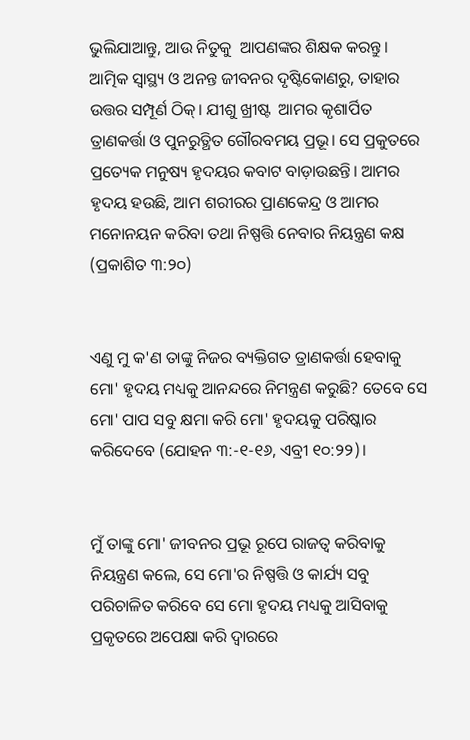ଭୁଲିଯାଆନ୍ତୁ, ଆଉ ନିତୁକୁ  ଆପଣଙ୍କର ଶିକ୍ଷକ କରନ୍ତୁ। ଆତ୍ମିକ ସ୍ଵାସ୍ଥ୍ୟ ଓ ଅନନ୍ତ ଜୀବନର ଦୃଷ୍ଟିକୋଣରୁ, ତାହାର ଉତ୍ତର ସମ୍ପୂର୍ଣ ଠିକ୍। ଯୀଶୁ ଖ୍ରୀଷ୍ଟ  ଆମର କୃଶାର୍ପିତ ତ୍ରାଣକର୍ତ୍ତା ଓ ପୁନରୁତ୍ଥିତ ଗୌରବମୟ ପ୍ରଭୂ। ସେ ପ୍ରକୁତରେ ପ୍ରତ୍ୟେକ ମନୁଷ୍ୟ ହୃଦୟର କବାଟ ବାଡ଼ାଉଛନ୍ତି। ଆମର ହୃଦୟ ହଉଛି, ଆମ ଶରୀରର ପ୍ରାଣକେନ୍ଦ୍ର ଓ ଆମର ମନୋନୟନ କରିବା ତଥା ନିଷ୍ପତ୍ତି ନେବାର ନିୟନ୍ତ୍ରଣ କକ୍ଷ (ପ୍ରକାଶିତ ୩:୨୦)


ଏଣୁ ମୁ କ'ଣ ତାଙ୍କୁ ନିଜର ବ୍ୟକ୍ତିଗତ ତ୍ରାଣକର୍ତ୍ତା ହେବାକୁ ମୋ' ହୃଦୟ ମଧ୍ୟକୁ ଆନନ୍ଦରେ ନିମନ୍ତ୍ରଣ କରୁଛି? ତେବେ ସେ ମୋ' ପାପ ସବୁ କ୍ଷମା କରି ମୋ' ହୃଦୟକୁ ପରିଷ୍କାର କରିଦେବେ (ଯୋହନ ୩:-୧-୧୬, ଏବ୍ରୀ ୧୦:୨୨)।


ମୁଁ ତାଙ୍କୁ ମୋ' ଜୀବନର ପ୍ରଭୂ ରୂପେ ରାଜତ୍ଵ କରିବାକୁ ନିୟନ୍ତ୍ରଣ କଲେ, ସେ ମୋ'ର ନିଷ୍ପତ୍ତି ଓ କାର୍ଯ୍ୟ ସବୁ ପରିଚାଳିତ କରିବେ ସେ ମୋ ହୃଦୟ ମଧ୍ୟକୁ ଆସିବାକୁ ପ୍ରକୃତରେ ଅପେକ୍ଷା କରି ଦ୍ଵାରରେ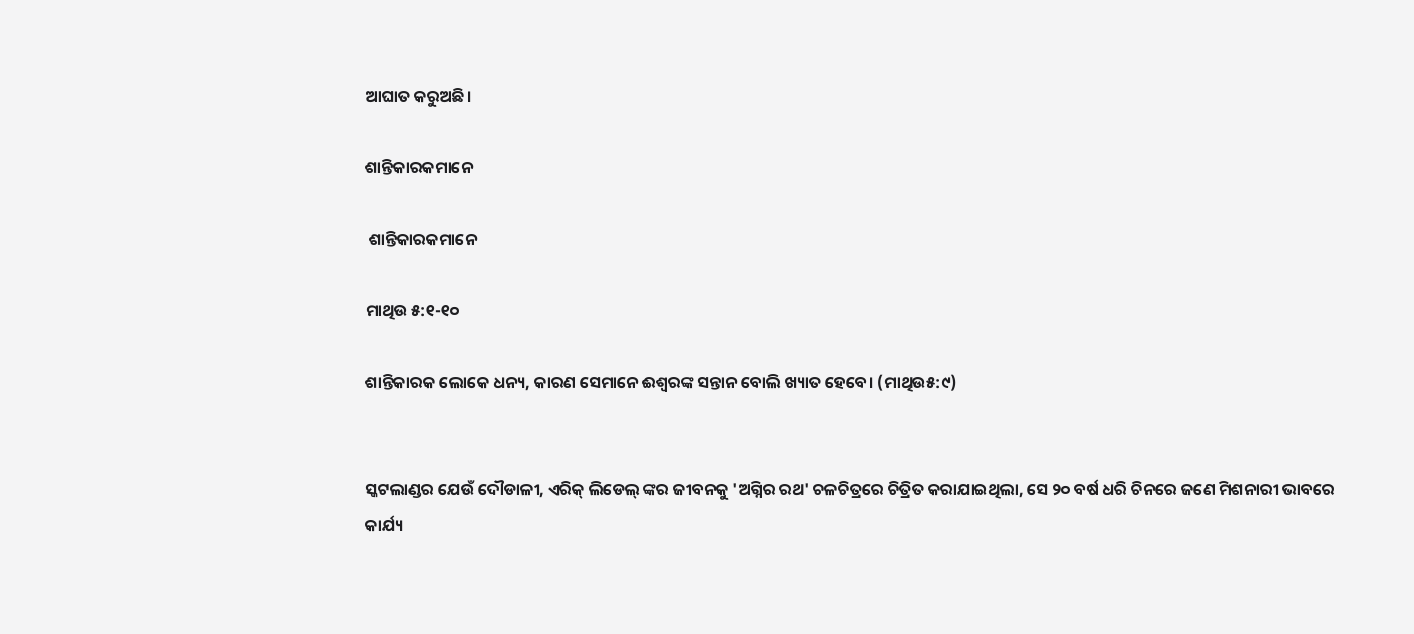ଆଘାତ କରୁଅଛି।

ଶାନ୍ତିକାରକମାନେ

 ଶାନ୍ତିକାରକମାନେ

ମାଥିଉ ୫:୧-୧୦

ଶାନ୍ତିକାରକ ଲୋକେ ଧନ୍ୟ, କାରଣ ସେମାନେ ଈଶ୍ୱରଙ୍କ ସନ୍ତାନ ବୋଲି ଖ୍ୟାତ ହେବେ। (ମାଥିଉ୫:୯)


ସ୍କଟଲାଣ୍ଡର ଯେଉଁ ଦୌଡାଳୀ, ଏରିକ୍ ଲିଡେଲ୍ ଙ୍କର ଜୀବନକୁ 'ଅଗ୍ନିର ରଥ' ଚଳଚିତ୍ରରେ ଚିତ୍ରିତ କରାଯାଇଥିଲା, ସେ ୨୦ ବର୍ଷ ଧରି ଚିନରେ ଜଣେ ମିଶନାରୀ ଭାବରେ କାର୍ଯ୍ୟ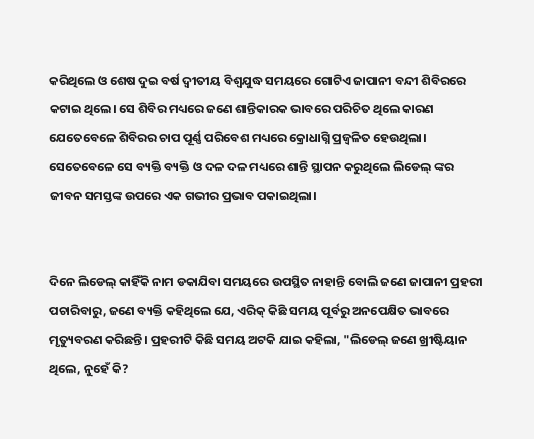କରିଥିଲେ ଓ ଶେଷ ଦୁଇ ବର୍ଷ ଦ୍ୱୀତୀୟ ବିଶ୍ଵଯୁଦ୍ଧ ସମୟରେ ଗୋଟିଏ ଜାପାନୀ ବନ୍ଦୀ ଶିବିରରେ କଟାଇ ଥିଲେ। ସେ ଶିବିର ମଧ୍ୟରେ ଜଣେ ଶାନ୍ତିକାରକ ଭାବରେ ପରିଚିତ ଥିଲେ କାରଣ ଯେତେବେଳେ ଶିବିରର ଚାପ ପୂର୍ଣ୍ଣ ପରିବେଶ ମଧ୍ୟରେ କ୍ରୋଧାଗ୍ନି ପ୍ରଜ୍ଵଳିତ ହେଉଥିଲା। ସେତେବେଳେ ସେ ବ୍ୟକ୍ତି ବ୍ୟକ୍ତି ଓ ଦଳ ଦଳ ମଧ୍ୟରେ ଶାନ୍ତି ସ୍ଥାପନ କରୁଥିଲେ ଲିଡେଲ୍ ଙ୍କର ଜୀବନ ସମସ୍ତଙ୍କ ଉପରେ ଏକ ଗଭୀର ପ୍ରଭାବ ପକାଇଥିଲା।


ଦିନେ ଲିଡେଲ୍ କାହିଁକି ନାମ ଡକାଯିବା ସମୟରେ ଉପସ୍ଥିତ ନାହାନ୍ତି ବୋଲି ଜଣେ ଜାପାନୀ ପ୍ରହରୀ ପଚାରିବାରୁ, ଜଣେ ବ୍ୟକ୍ତି କହିଥିଲେ ଯେ, ଏରିକ୍ କିଛି ସମୟ ପୂର୍ବରୁ ଅନପେକ୍ଷିତ ଭାବରେ ମୃତ୍ୟୁବରଣ କରିଛନ୍ତି। ପ୍ରହରୀଟି କିଛି ସମୟ ଅଟକି ଯାଇ କହିଲା, "ଲିଡେଲ୍ ଜଣେ ଖ୍ରୀଷ୍ଟିୟାନ ଥିଲେ, ନୁହେଁ କି?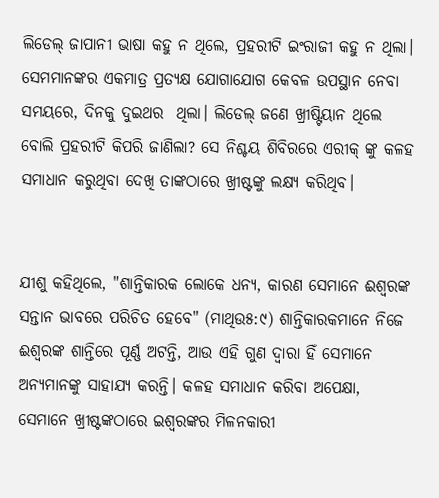ଲିଡେଲ୍ ଜାପାନୀ ଭାଷା କହୁ ନ ଥିଲେ, ପ୍ରହରୀଟି ଇଂରାଜୀ କହୁ ନ ଥିଲା। ସେମମାନଙ୍କର ଏକମାତ୍ର ପ୍ରତ୍ୟକ୍ଷ ଯୋଗାଯୋଗ କେବଳ ଉପସ୍ଥାନ ନେବା ସମୟରେ, ଦିନକୁ ଦୁଇଥର  ଥିଲା। ଲିଡେଲ୍ ଜଣେ ଖ୍ରୀଷ୍ଟିୟାନ ଥିଲେ ବୋଲି ପ୍ରହରୀଟି କିପରି ଜାଣିଲା? ସେ ନିଶ୍ଚୟ ଶିବିରରେ ଏରୀକ୍ ଙ୍କୁ କଳହ ସମାଧାନ କରୁଥିବା ଦେଖି ତାଙ୍କଠାରେ ଖ୍ରୀଷ୍ଟଙ୍କୁ ଲକ୍ଷ୍ୟ କରିଥିବ।


ଯୀଶୁ କହିଥିଲେ, "ଶାନ୍ତିକାରକ ଲୋକେ ଧନ୍ୟ, କାରଣ ସେମାନେ ଈଶ୍ୱରଙ୍କ ସନ୍ତାନ ଭାବରେ ପରିଚିତ ହେବେ" (ମାଥିଉ୫:୯) ଶାନ୍ତିକାରକମାନେ ନିଜେ ଈଶ୍ୱରଙ୍କ ଶାନ୍ତିରେ ପୂର୍ଣ୍ଣ ଅଟନ୍ତି, ଆଉ ଏହି ଗୁଣ ଦ୍ବାରା ହିଁ ସେମାନେ ଅନ୍ୟମାନଙ୍କୁ ସାହାଯ୍ୟ କରନ୍ତି। କଳହ ସମାଧାନ କରିବା ଅପେକ୍ଷା, ସେମାନେ ଖ୍ରୀଷ୍ଟଙ୍କଠାରେ ଇଶ୍ଵରଙ୍କର ମିଳନକାରୀ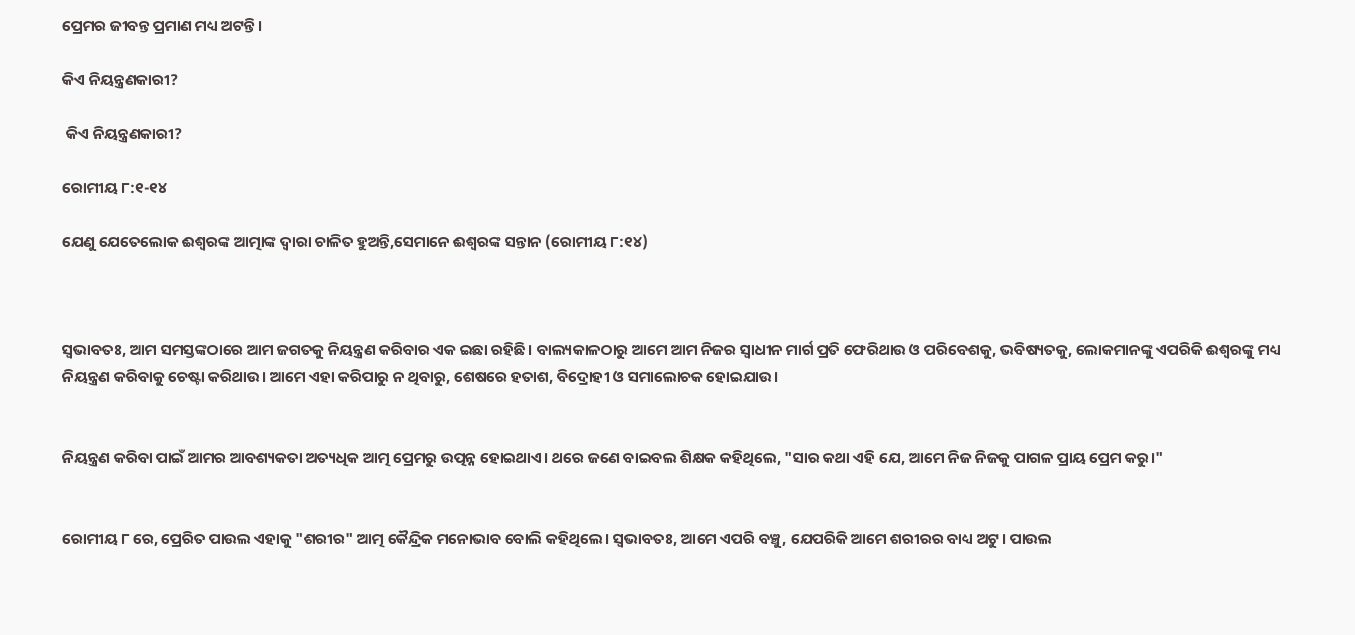ପ୍ରେମର ଜୀବନ୍ତ ପ୍ରମାଣ ମଧ୍ୟ ଅଟନ୍ତି।

କିଏ ନିୟନ୍ତ୍ରଣକାରୀ?

 କିଏ ନିୟନ୍ତ୍ରଣକାରୀ?

ରୋମୀୟ ୮:୧-୧୪

ଯେଣୁ ଯେତେଲୋକ ଈଶ୍ଵରଙ୍କ ଆତ୍ମାଙ୍କ ଦ୍ଵାରା ଚାଳିତ ହୁଅନ୍ତି,ସେମାନେ ଈଶ୍ୱରଙ୍କ ସନ୍ତାନ (ରୋମୀୟ ୮:୧୪)



ସ୍ଵଭାବତଃ, ଆମ ସମସ୍ତଙ୍କଠାରେ ଆମ ଜଗତକୁ ନିୟନ୍ତ୍ରଣ କରିବାର ଏକ ଇଛା ରହିଛି। ବାଲ୍ୟକାଳଠାରୁ ଆମେ ଆମ ନିଜର ସ୍ଵାଧୀନ ମାର୍ଗ ପ୍ରତି ଫେରିଥାଉ ଓ ପରିବେଶକୁ, ଭବିଷ୍ୟତକୁ, ଲୋକମାନଙ୍କୁ ଏପରିକି ଈଶ୍ୱରଙ୍କୁ ମଧ୍ୟ ନିୟନ୍ତ୍ରଣ କରିବାକୁ ଚେଷ୍ଟା କରିଥାଉ। ଆମେ ଏହା କରିପାରୁ ନ ଥିବାରୁ, ଶେଷରେ ହତାଶ, ବିଦ୍ରୋହୀ ଓ ସମାଲୋଚକ ହୋଇଯାଉ।


ନିୟନ୍ତ୍ରଣ କରିବା ପାଇଁ ଆମର ଆବଶ୍ୟକତା ଅତ୍ୟଧିକ ଆତ୍ମ ପ୍ରେମରୁ ଉତ୍ପନ୍ନ ହୋଇଥାଏ। ଥରେ ଜଣେ ବାଇବଲ ଶିକ୍ଷକ କହିଥିଲେ, "ସାର କଥା ଏହି ଯେ, ଆମେ ନିଜ ନିଜକୁ ପାଗଳ ପ୍ରାୟ ପ୍ରେମ କରୁ।"


ରୋମୀୟ ୮ ରେ, ପ୍ରେରିତ ପାଉଲ ଏହାକୁ "ଶରୀର" ଆତ୍ମ କୈନ୍ଦ୍ରିକ ମନୋଭାବ ବୋଲି କହିଥିଲେ। ସ୍ଵଭାବତଃ, ଆମେ ଏପରି ବଞ୍ଚୁ, ଯେପରିକି ଆମେ ଶରୀରର ବାଧ୍ୟ ଅଟୁ। ପାଉଲ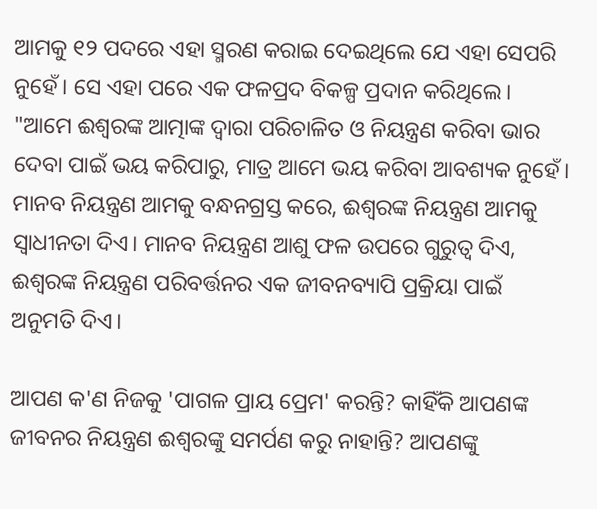ଆମକୁ ୧୨ ପଦରେ ଏହା ସ୍ମରଣ କରାଇ ଦେଇଥିଲେ ଯେ ଏହା ସେପରି ନୁହେଁ। ସେ ଏହା ପରେ ଏକ ଫଳପ୍ରଦ ବିକଳ୍ପ ପ୍ରଦାନ କରିଥିଲେ। "ଆମେ ଈଶ୍ୱରଙ୍କ ଆତ୍ମାଙ୍କ ଦ୍ଵାରା ପରିଚାଳିତ ଓ ନିୟନ୍ତ୍ରଣ କରିବା ଭାର ଦେବା ପାଇଁ ଭୟ କରିପାରୁ, ମାତ୍ର ଆମେ ଭୟ କରିବା ଆବଶ୍ୟକ ନୁହେଁ। ମାନବ ନିୟନ୍ତ୍ରଣ ଆମକୁ ବନ୍ଧନଗ୍ରସ୍ତ କରେ, ଈଶ୍ୱରଙ୍କ ନିୟନ୍ତ୍ରଣ ଆମକୁ ସ୍ଵାଧୀନତା ଦିଏ। ମାନବ ନିୟନ୍ତ୍ରଣ ଆଶୁ ଫଳ ଉପରେ ଗୁରୁତ୍ବ ଦିଏ, ଈଶ୍ୱରଙ୍କ ନିୟନ୍ତ୍ରଣ ପରିବର୍ତ୍ତନର ଏକ ଜୀବନବ୍ୟାପି ପ୍ରକ୍ରିୟା ପାଇଁ ଅନୁମତି ଦିଏ।

ଆପଣ କ'ଣ ନିଜକୁ 'ପାଗଳ ପ୍ରାୟ ପ୍ରେମ' କରନ୍ତି? କାହିଁକି ଆପଣଙ୍କ ଜୀବନର ନିୟନ୍ତ୍ରଣ ଈଶ୍ୱରଙ୍କୁ ସମର୍ପଣ କରୁ ନାହାନ୍ତି? ଆପଣଙ୍କୁ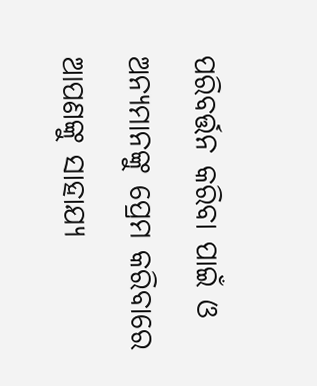ପରିବର୍ତ୍ତନ କରିବା ପାଇଁ ଓ ଅନ୍ୟମାନଙ୍କୁ ପ୍ରେମ କରିବାରେ ଆପଣଙ୍କୁ ସାହାଯ୍ୟ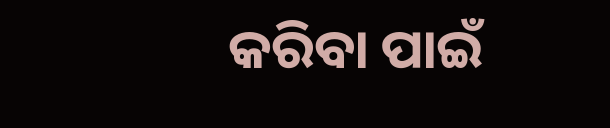କରିବା ପାଇଁ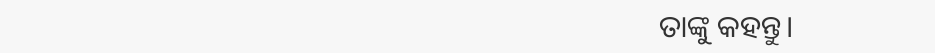ତାଙ୍କୁ କହନ୍ତୁ।